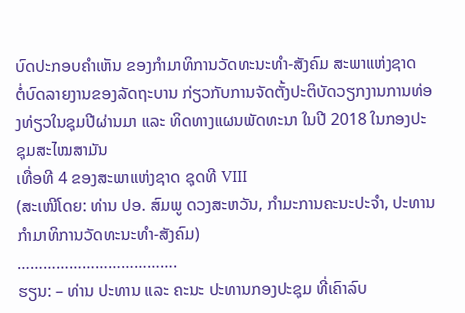ບົດປະກອບຄຳເຫັນ ຂອງກຳມາທິການວັດທະນະທຳ-ສັງຄົມ ສະພາແຫ່ງຊາດ
ຕໍ່ບົດລາຍງານຂອງລັດຖະບານ ກ່ຽວກັບການຈັດຕັ້ງປະຕິບັດວຽກງານການທ່ອງທ່ຽວໃນຊຸມປີຜ່ານມາ ແລະ ທິດທາງແຜນພັດທະນາ ໃນປີ 2018 ໃນກອງປະຊຸມສະໄໝສາມັນ
ເທື່ອທີ 4 ຂອງສະພາແຫ່ງຊາດ ຊຸດທີ VIII
(ສະເໜີໂດຍ: ທ່ານ ປອ. ສົມພູ ດວງສະຫວັນ, ກໍາມະການຄະນະປະຈໍາ, ປະທານກໍາມາທິການວັດທະນະທໍາ-ສັງຄົມ)
……………………………….
ຮຽນ: – ທ່ານ ປະທານ ແລະ ຄະນະ ປະທານກອງປະຊຸມ ທີ່ເຄົາລົບ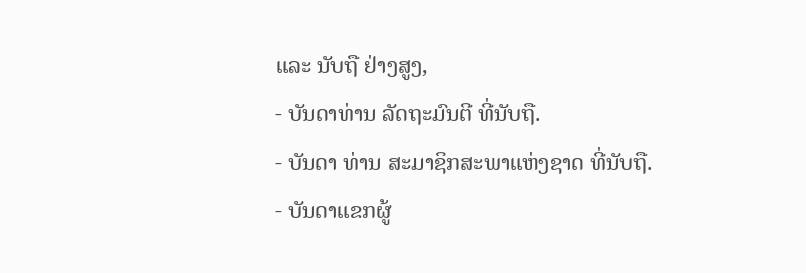ແລະ ນັບຖື ຢ່າງສູງ,
- ບັນດາທ່ານ ລັດຖະມົນຕີ ທີ່ນັບຖື.
- ບັນດາ ທ່ານ ສະມາຊິກສະພາແຫ່ງຊາດ ທີ່ນັບຖື.
- ບັນດາແຂກຜູ້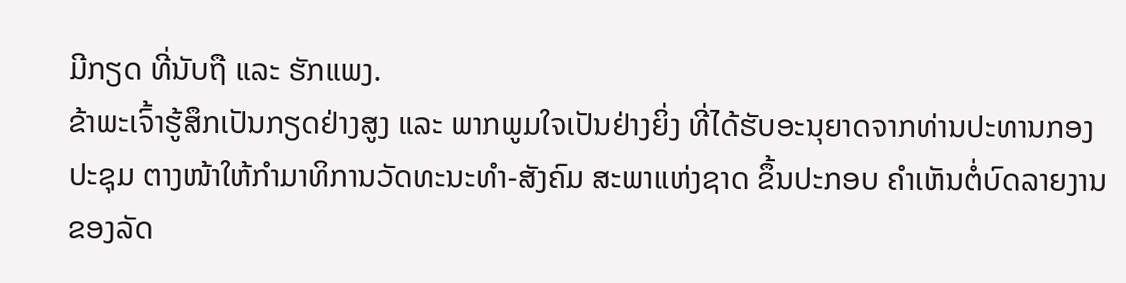ມີກຽດ ທີ່ນັບຖື ແລະ ຮັກແພງ.
ຂ້າພະເຈົ້າຮູ້ສຶກເປັນກຽດຢ່າງສູງ ແລະ ພາກພູມໃຈເປັນຢ່າງຍິ່ງ ທີ່ໄດ້ຮັບອະນຸຍາດຈາກທ່ານປະທານກອງປະຊຸມ ຕາງໜ້າໃຫ້ກຳມາທິການວັດທະນະທໍາ-ສັງຄົມ ສະພາແຫ່ງຊາດ ຂຶ້ນປະກອບ ຄໍາເຫັນຕໍ່ບົດລາຍງານຂອງລັດ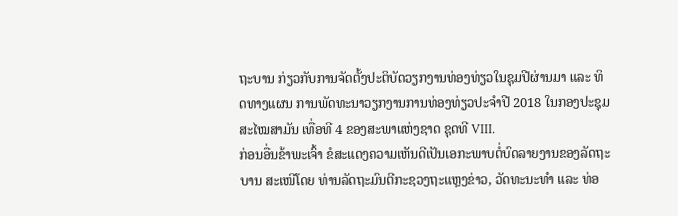ຖະບານ ກ່ຽວກັບການຈັດຕັ້ງປະຕິບັດວຽກງານທ່ອງທ່ຽວໃນຊຸມປີຜ່ານມາ ແລະ ທິດທາງແຜນ ການພັດທະນາວຽກງານການທ່ອງທ່ຽວປະຈຳປີ 2018 ໃນກອງປະຊຸມສະໄໝສາມັນ ເທື່ອທີ 4 ຂອງສະພາແຫ່ງຊາດ ຊຸດທີ VIII.
ກ່ອນອື່ນຂ້າພະເຈົ້າ ຂໍສະແດງຄວາມເຫັນດີເປັນເອກະພາບຕໍ່ບົດລາຍງານຂອງລັດຖະບານ ສະເໜີໂດຍ ທ່ານລັດຖະມົນຕີກະຊວງຖະແຫຼງຂ່າວ, ວັດທະນະທຳ ແລະ ທ່ອ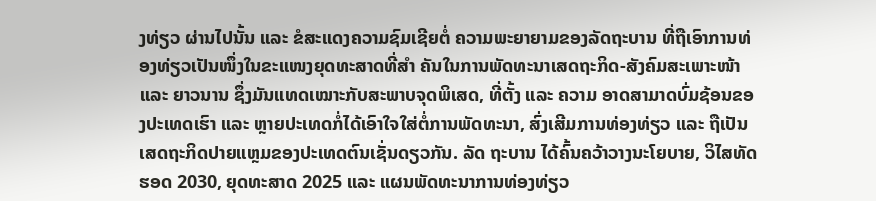ງທ່ຽວ ຜ່ານໄປນັ້ນ ແລະ ຂໍສະແດງຄວາມຊົມເຊີຍຕໍ່ ຄວາມພະຍາຍາມຂອງລັດຖະບານ ທີ່ຖືເອົາການທ່ອງທ່ຽວເປັນໜຶ່ງໃນຂະແໜງຍຸດທະສາດທີ່ສຳ ຄັນໃນການພັດທະນາເສດຖະກິດ-ສັງຄົມສະເພາະໜ້າ ແລະ ຍາວນານ ຊຶ່ງມັນແທດເໝາະກັບສະພາບຈຸດພິເສດ, ທີ່ຕັ້ງ ແລະ ຄວາມ ອາດສາມາດບົ່ມຊ້ອນຂອງປະເທດເຮົາ ແລະ ຫຼາຍປະເທດກໍ່ໄດ້ເອົາໃຈໃສ່ຕໍ່ການພັດທະນາ, ສົ່ງເສີມການທ່ອງທ່ຽວ ແລະ ຖືເປັນເສດຖະກິດປາຍແຫຼມຂອງປະເທດຕົນເຊັ່ນດຽວກັນ. ລັດ ຖະບານ ໄດ້ຄົ້ນຄວ້າວາງນະໂຍບາຍ, ວິໄສທັດຮອດ 2030, ຍຸດທະສາດ 2025 ແລະ ແຜນພັດທະນາການທ່ອງທ່ຽວ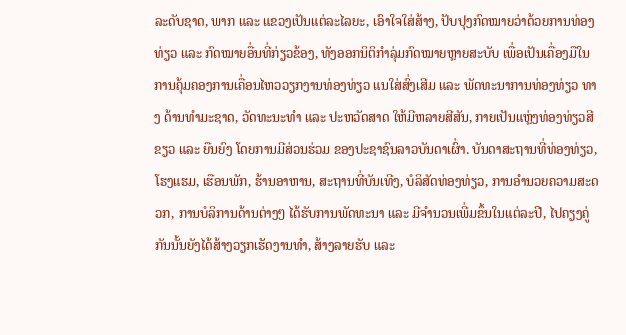ລະດັບຊາດ, ພາກ ແລະ ແຂວງເປັນແຕ່ລະໄລຍະ, ເອົາໃຈໃສ່ສ້າງ, ປັບປຸງກົດໝາຍວ່າດ້ວຍການທ່ອງທ່ຽວ ແລະ ກົດໝາຍອື່ນທີ່ກ່ຽວຂ້ອງ, ທັງອອກນິຕິກຳລຸ່ມກົດໝາຍຫຼາຍສະບັບ ເພື່ອເປັນເຄື່ອງມືໃນການຄຸ້ມຄອງການເຄື່ອນໄຫວວຽກງານທ່ອງທ່ຽວ ແນໃສ່ສົ່ງເສີມ ແລະ ພັດທະນາການທ່ອງທ່ຽວ ທາງ ດ້ານທຳມະຊາດ, ວັດທະນະທຳ ແລະ ປະຫວັດສາດ ໃຫ້ມີຫລາຍສີສັນ, ກາຍເປັນແຫຼ່ງທ່ອງທ່ຽວສີຂຽວ ແລະ ຍືນຍົງ ໂດຍການມີສ່ວນຮ່ວມ ຂອງປະຊາຊົນລາວບັນດາເຜົ່າ. ບັນດາສະຖານທີ່ທ່ອງທ່ຽວ, ໂຮງແຮມ, ເຮືອນພັກ, ຮ້ານອາຫານ, ສະຖານທີ່ບັນເທີງ, ບໍລິສັດທ່ອງທ່ຽວ, ການອໍານວຍຄວາມສະດວກ, ການບໍລິການດ້ານຕ່າງໆ ໄດ້ຮັບການພັດທະນາ ແລະ ມີຈໍານວນເພີ່ມຂຶ້ນໃນແຕ່ລະປີ, ໄປຄຽງຄູ່ກັນນັ້ນຍັງໄດ້ສ້າງວຽກເຮັດງານທຳ, ສ້າງລາຍຮັບ ແລະ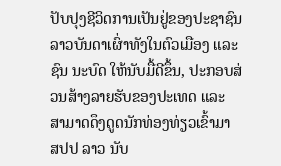ປັບປຸງຊີວິດການເປັນຢູ່ຂອງປະຊາຊົນລາວບັນດາເຜົ່າທັງໃນຕົວເມືອງ ແລະ ຊົນ ນະບົດ ໃຫ້ນັບມື້ດີຂຶ້ນ, ປະກອບສ່ວນສ້າງລາຍຮັບຂອງປະເທດ ແລະ ສາມາດດຶງດູດນັກທ່ອງທ່ຽວເຂົ້າມາ ສປປ ລາວ ນັບ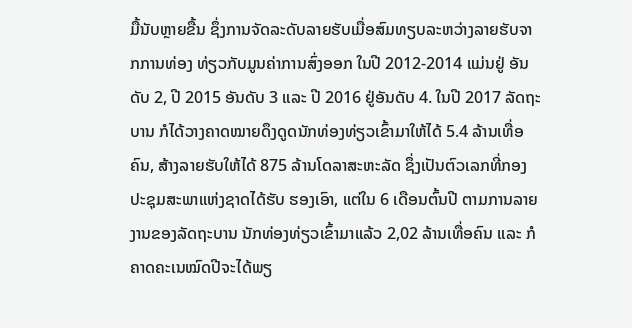ມື້ນັບຫຼາຍຂື້ນ ຊຶ່ງການຈັດລະດັບລາຍຮັບເມື່ອສົມທຽບລະຫວ່າງລາຍຮັບຈາກການທ່ອງ ທ່ຽວກັບມູນຄ່າການສົ່ງອອກ ໃນປີ 2012-2014 ແມ່ນຢູ່ ອັນດັບ 2, ປີ 2015 ອັນດັບ 3 ແລະ ປີ 2016 ຢູ່ອັນດັບ 4. ໃນປີ 2017 ລັດຖະບານ ກໍໄດ້ວາງຄາດໝາຍດຶງດູດນັກທ່ອງທ່ຽວເຂົ້າມາໃຫ້ໄດ້ 5.4 ລ້ານເທື່ອຄົນ, ສ້າງລາຍຮັບໃຫ້ໄດ້ 875 ລ້ານໂດລາສະຫະລັດ ຊຶ່ງເປັນຕົວເລກທີ່ກອງປະຊຸມສະພາແຫ່ງຊາດໄດ້ຮັບ ຮອງເອົາ, ແຕ່ໃນ 6 ເດືອນຕົ້ນປີ ຕາມການລາຍງານຂອງລັດຖະບານ ນັກທ່ອງທ່ຽວເຂົ້າມາແລ້ວ 2,02 ລ້ານເທື່ອຄົນ ແລະ ກໍຄາດຄະເນໝົດປີຈະໄດ້ພຽ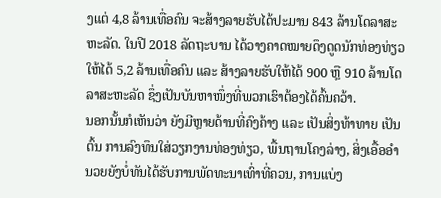ງແຕ່ 4,8 ລ້ານເທື່ອຄົນ ຈະສ້າງລາຍຮັບໄດ້ປະມານ 843 ລ້ານໂດລາສະຫະລັດ. ໃນປີ 2018 ລັດຖະບານ ໄດ້ວາງຄາດໝາຍດຶງດູດນັກທ່ອງທ່ຽວໃຫ້ໄດ້ 5,2 ລ້ານເທື່ອຄົນ ແລະ ສ້າງລາຍຮັບໃຫ້ໄດ້ 900 ຫຼື 910 ລ້ານໂດລາສະຫະລັດ ຊຶ່ງເປັນບັນຫາໜຶ່ງທີ່ພວກເຮົາຕ້ອງໄດ້ຄົ້ນຄວ້າ.
ນອກນັ້ນກໍເຫັນວ່າ ຍັງມີຫຼາຍດ້ານທີ່ຄົງຄ້າງ ແລະ ເປັນສິ່ງທ້າທາຍ ເປັນຕົ້ນ ການລົງທຶນໃສ່ວຽກງານທ່ອງທ່ຽວ, ພື້ນຖານໂຄງລ່າງ, ສິ່ງເອື້ອອຳນວຍຍັງບໍ່ທັນໄດ້ຮັບການພັດທະນາເທົ່າທີ່ຄວນ, ການແບ່ງ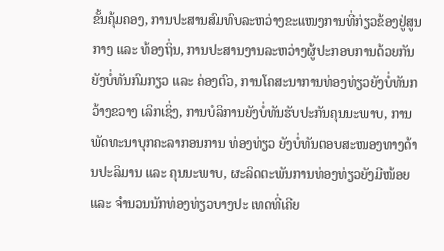ຂັ້ນຄຸ້ມຄອງ, ການປະສານສົມທົບລະຫວ່າງຂະແໜງການທີ່ກ່ຽວຂ້ອງຢູ່ສູນກາງ ແລະ ທ້ອງຖິ່ນ, ການປະສານງານລະຫວ່າງຜູ້ປະກອບການດ້ວຍກັນ ຍັງບໍ່ທັນກົມກຽວ ແລະ ຄ່ອງຕົວ, ການໂຄສະນາການທ່ອງທ່ຽວຍັງບໍ່ທັນກວ້າງຂວາງ ເລິກເຊິ່ງ, ການບໍລິການຍັງບໍ່ທັນຮັບປະກັນຄຸນນະພາບ, ການພັດທະນາບຸກຄະລາກອນການ ທ່ອງທ່ຽວ ຍັງບໍ່ທັນຕອບສະໜອງທາງດ້ານປະລິມານ ແລະ ຄຸນນະພາບ, ຜະລິດຕະພັນການທ່ອງທ່ຽວຍັງມີໜ້ອຍ ແລະ ຈຳນວນນັກທ່ອງທ່ຽວບາງປະ ເທດທີ່ເຄີຍ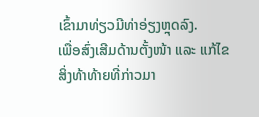ເຂົ້າມາທ່ຽວມີທ່າອ່ຽງຫຼຸດລົງ.
ເພື່ອສົ່ງເສີມດ້ານຕັ້ງໜ້າ ແລະ ແກ້ໄຂສິ່ງທ້າທ້າຍທີ່ກ່າວມາ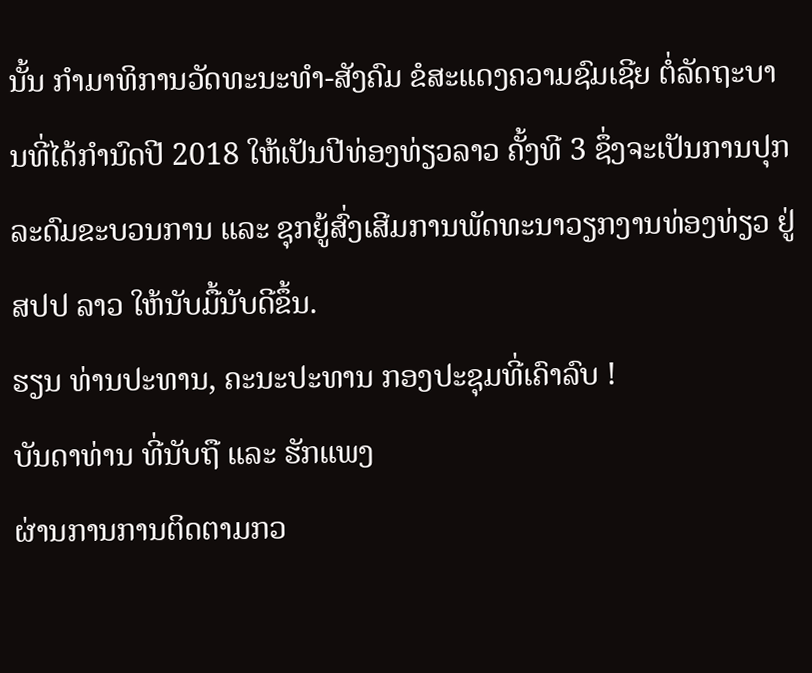ນັ້ນ ກຳມາທິການວັດທະນະທຳ-ສັງຄົມ ຂໍສະແດງຄວາມຊົມເຊີຍ ຕໍ່ລັດຖະບານທີ່ໄດ້ກຳນົດປີ 2018 ໃຫ້ເປັນປີທ່ອງທ່ຽວລາວ ຄັ້ງທີ 3 ຊຶ່ງຈະເປັນການປຸກລະດົມຂະບວນການ ແລະ ຊຸກຍູ້ສົ່ງເສີມການພັດທະນາວຽກງານທ່ອງທ່ຽວ ຢູ່ ສປປ ລາວ ໃຫ້ນັບມື້ນັບດີຂຶ້ນ.
ຮຽນ ທ່ານປະທານ, ຄະນະປະທານ ກອງປະຊຸມທີ່ເຄົາລົບ !
ບັນດາທ່ານ ທີ່ນັບຖື ແລະ ຮັກແພງ
ຜ່ານການການຕິດຕາມກວ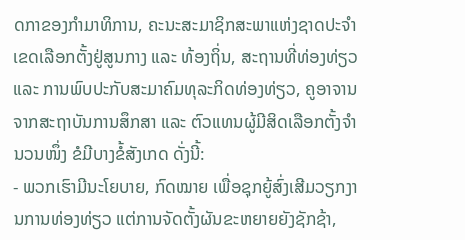ດກາຂອງກຳມາທິການ, ຄະນະສະມາຊິກສະພາແຫ່ງຊາດປະຈຳເຂດເລືອກຕັ້ງຢູ່ສູນກາງ ແລະ ທ້ອງຖິ່ນ, ສະຖານທີ່ທ່ອງທ່ຽວ ແລະ ການພົບປະກັບສະມາຄົມທຸລະກິດທ່ອງທ່ຽວ, ຄູອາຈານຈາກສະຖາບັນການສຶກສາ ແລະ ຕົວແທນຜູ້ມີສິດເລືອກຕັ້ງຈໍານວນໜຶ່ງ ຂໍມີບາງຂໍ້ສັງເກດ ດັ່ງນີ້:
- ພວກເຮົາມີນະໂຍບາຍ, ກົດໝາຍ ເພື່ອຊຸກຍູ້ສົ່ງເສີມວຽກງານການທ່ອງທ່ຽວ ແຕ່ການຈັດຕັ້ງຜັນຂະຫຍາຍຍັງຊັກຊ້າ,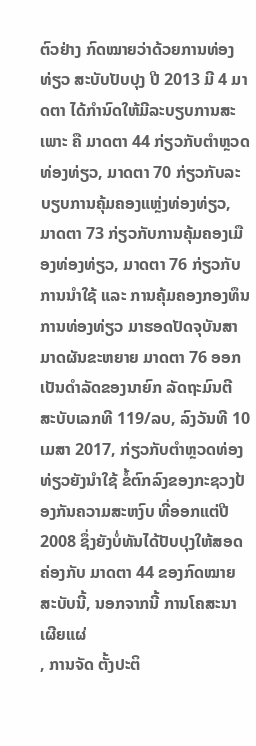ຕົວຢ່າງ ກົດໝາຍວ່າດ້ວຍການທ່ອງທ່ຽວ ສະບັບປັບປຸງ ປີ 2013 ມີ 4 ມາດຕາ ໄດ້ກໍານົດໃຫ້ມີລະບຽບການສະເພາະ ຄື ມາດຕາ 44 ກ່ຽວກັບຕຳຫຼວດທ່ອງທ່ຽວ, ມາດຕາ 70 ກ່ຽວກັບລະບຽບການຄຸ້ມຄອງແຫຼ່ງທ່ອງທ່ຽວ, ມາດຕາ 73 ກ່ຽວກັບການຄຸ້ມຄອງເມືອງທ່ອງທ່ຽວ, ມາດຕາ 76 ກ່ຽວກັບການນຳໃຊ້ ແລະ ການຄຸ້ມຄອງກອງທຶນການທ່ອງທ່ຽວ ມາຮອດປັດຈຸບັນສາມາດຜັນຂະຫຍາຍ ມາດຕາ 76 ອອກເປັນດຳລັດຂອງນາຍົກ ລັດຖະມົນຕີ ສະບັບເລກທີ 119/ລບ, ລົງວັນທີ 10 ເມສາ 2017, ກ່ຽວກັບຕໍາຫຼວດທ່ອງທ່ຽວຍັງນຳໃຊ້ ຂໍ້ຕົກລົງຂອງກະຊວງປ້ອງກັນຄວາມສະຫງົບ ທີ່ອອກແຕ່ປີ 2008 ຊຶ່ງຍັງບໍ່ທັນໄດ້ປັບປຸງໃຫ້ສອດຄ່ອງກັບ ມາດຕາ 44 ຂອງກົດໝາຍສະບັບນີ້, ນອກຈາກນີ້ ການໂຄສະນາເຜີຍແຜ່
, ການຈັດ ຕັ້ງປະຕິ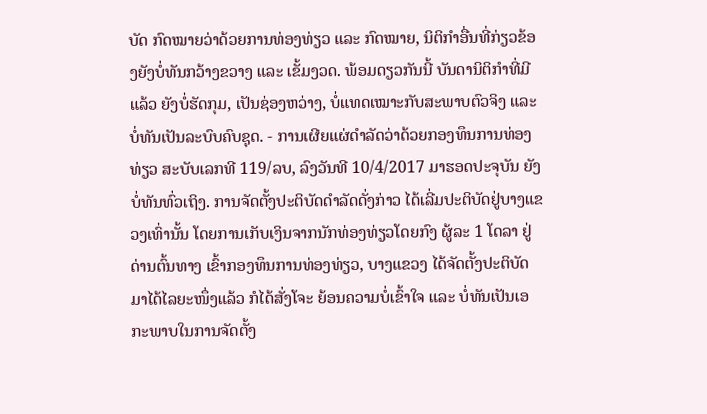ບັດ ກົດໝາຍວ່າດ້ວຍການທ່ອງທ່ຽວ ແລະ ກົດໝາຍ, ນິຕິກຳອື່ນທີ່ກ່ຽວຂ້ອງຍັງບໍ່ທັນກວ້າງຂວາງ ແລະ ເຂັ້ມງວດ. ພ້ອມດຽວກັນນີ້ ບັນດານິຕິກຳທີ່ມີແລ້ວ ຍັງບໍ່ຮັດກຸມ, ເປັນຊ່ອງຫວ່າງ, ບໍ່ແທດເໝາະກັບສະພາບຕົວຈິງ ແລະ ບໍ່ທັນເປັນລະບົບຄົບຊຸດ. - ການເຜີຍແຜ່ດຳລັດວ່າດ້ວຍກອງທຶນການທ່ອງທ່ຽວ ສະບັບເລກທີ 119/ລບ, ລົງວັນທີ 10/4/2017 ມາຮອດປະຈຸບັນ ຍັງບໍ່ທັນທົ່ວເຖິງ. ການຈັດຕັ້ງປະຕິບັດດຳລັດດັ່ງກ່າວ ໄດ້ເລີ່ມປະຕິບັດຢູ່ບາງແຂວງເທົ່ານັ້ນ ໂດຍການເກັບເງິນຈາກນັກທ່ອງທ່ຽວໂດຍກົງ ຜູ້ລະ 1 ໂດລາ ຢູ່ດ່ານຕົ້ນທາງ ເຂົ້າກອງທຶນການທ່ອງທ່ຽວ, ບາງແຂວງ ໄດ້ຈັດຕັ້ງປະຕິບັດມາໄດ້ໄລຍະໜຶ່ງແລ້ວ ກໍໄດ້ສັ່ງໂຈະ ຍ້ອນຄວາມບໍ່ເຂົ້າໃຈ ແລະ ບໍ່ທັນເປັນເອ ກະພາບໃນການຈັດຕັ້ງ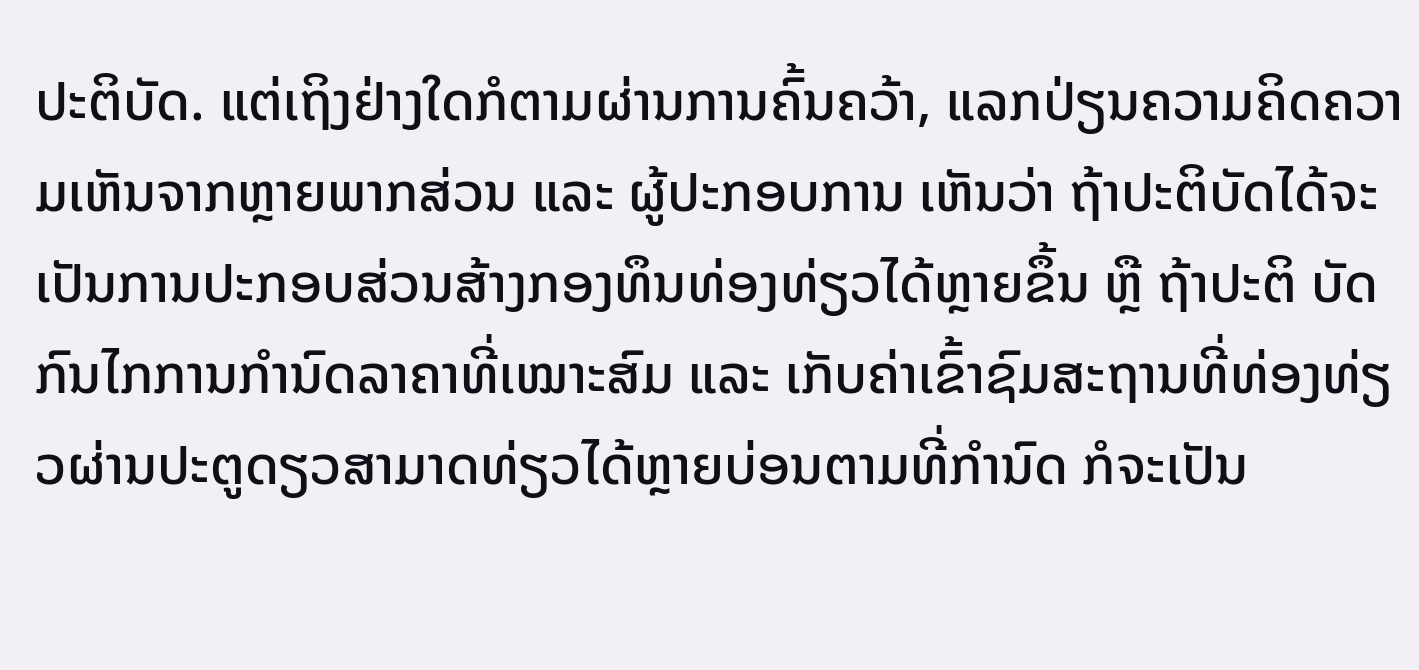ປະຕິບັດ. ແຕ່ເຖິງຢ່າງໃດກໍຕາມຜ່ານການຄົ້ນຄວ້າ, ແລກປ່ຽນຄວາມຄິດຄວາມເຫັນຈາກຫຼາຍພາກສ່ວນ ແລະ ຜູ້ປະກອບການ ເຫັນວ່າ ຖ້າປະຕິບັດໄດ້ຈະເປັນການປະກອບສ່ວນສ້າງກອງທຶນທ່ອງທ່ຽວໄດ້ຫຼາຍຂຶ້ນ ຫຼື ຖ້າປະຕິ ບັດກົນໄກການກຳນົດລາຄາທີ່ເໝາະສົມ ແລະ ເກັບຄ່າເຂົ້າຊົມສະຖານທີ່ທ່ອງທ່ຽວຜ່ານປະຕູດຽວສາມາດທ່ຽວໄດ້ຫຼາຍບ່ອນຕາມທີ່ກຳນົດ ກໍຈະເປັນ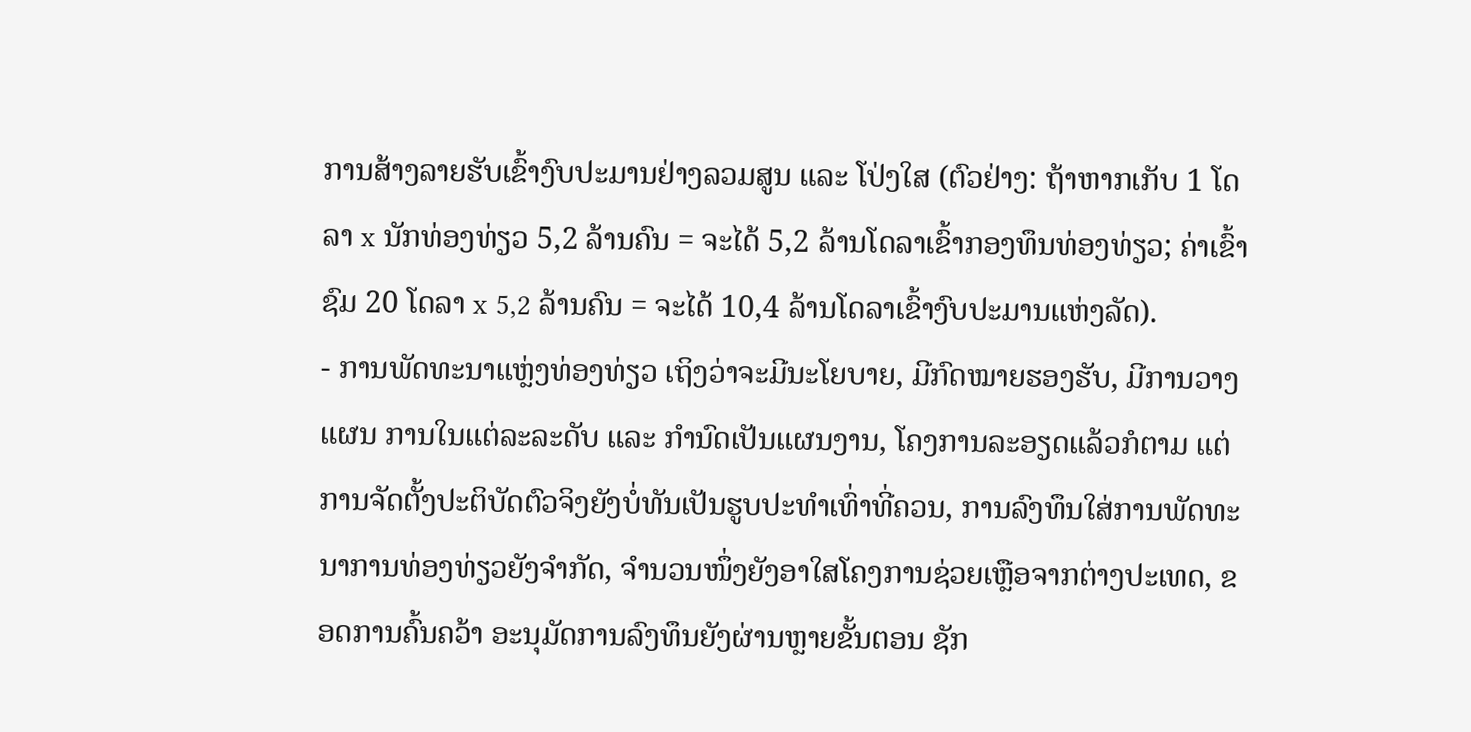ການສ້າງລາຍຮັບເຂົ້າງົບປະມານຢ່າງລວມສູນ ແລະ ໂປ່ງໃສ (ຕົວຢ່າງ: ຖ້າຫາກເກັບ 1 ໂດລາ x ນັກທ່ອງທ່ຽວ 5,2 ລ້ານຄົນ = ຈະໄດ້ 5,2 ລ້ານໂດລາເຂົ້າກອງທຶນທ່ອງທ່ຽວ; ຄ່າເຂົ້າຊົມ 20 ໂດລາ x 5,2 ລ້ານຄົນ = ຈະໄດ້ 10,4 ລ້ານໂດລາເຂົ້າງົບປະມານແຫ່ງລັດ).
- ການພັດທະນາແຫຼ່ງທ່ອງທ່ຽວ ເຖິງວ່າຈະມີນະໂຍບາຍ, ມີກົດໝາຍຮອງຮັບ, ມີການວາງແຜນ ການໃນແຕ່ລະລະດັບ ແລະ ກຳນົດເປັນແຜນງານ, ໂຄງການລະອຽດແລ້ວກໍຕາມ ແຕ່ການຈັດຕັ້ງປະຕິບັດຕົວຈິງຍັງບໍ່ທັນເປັນຮູບປະທຳເທົ່າທີ່ຄວນ, ການລົງທຶນໃສ່ການພັດທະນາການທ່ອງທ່ຽວຍັງຈຳກັດ, ຈຳນວນໜຶ່ງຍັງອາໃສໂຄງການຊ່ວຍເຫຼືອຈາກຕ່າງປະເທດ, ຂອດການຄົ້ນຄວ້າ ອະນຸມັດການລົງທຶນຍັງຜ່ານຫຼາຍຂັ້ນຕອນ ຊັກ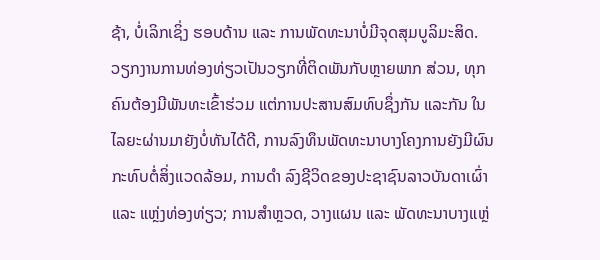ຊ້າ, ບໍ່ເລິກເຊິ່ງ ຮອບດ້ານ ແລະ ການພັດທະນາບໍ່ມີຈຸດສຸມບູລິມະສິດ. ວຽກງານການທ່ອງທ່ຽວເປັນວຽກທີ່ຕິດພັນກັບຫຼາຍພາກ ສ່ວນ, ທຸກຄົນຕ້ອງມີພັນທະເຂົ້າຮ່ວມ ແຕ່ການປະສານສົມທົບຊຶ່ງກັນ ແລະກັນ ໃນໄລຍະຜ່ານມາຍັງບໍ່ທັນໄດ້ດີ, ການລົງທຶນພັດທະນາບາງໂຄງການຍັງມີຜົນກະທົບຕໍ່ສິ່ງແວດລ້ອມ, ການດຳ ລົງຊີວິດຂອງປະຊາຊົນລາວບັນດາເຜົ່າ ແລະ ແຫຼ່ງທ່ອງທ່ຽວ; ການສຳຫຼວດ, ວາງແຜນ ແລະ ພັດທະນາບາງແຫຼ່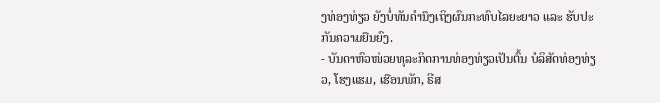ງທ່ອງທ່ຽວ ຍັງບໍ່ທັນຄຳນຶງເຖິງຜົນກະທົບໄລຍະຍາວ ແລະ ຮັບປະກັນຄວາມຍືນຍົງ.
- ບັນດາຫົວໜ່ວຍທຸລະກິດການທ່ອງທ່ຽວເປັນຕົ້ນ ບໍລິສັດທ່ອງທ່ຽວ, ໂຮງແຮມ, ເຮືອນພັກ, ຣີສ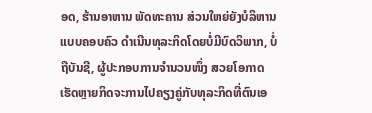ອດ, ຮ້ານອາຫານ ພັດທະຄານ ສ່ວນໃຫຍ່ຍັງບໍລິຫານແບບຄອບຄົວ ດຳເນີນທຸລະກິດໂດຍບໍ່ມີບົດວິພາກ, ບໍ່ຖືບັນຊີ, ຜູ້ປະກອບການຈຳນວນໜຶ່ງ ສວຍໂອກາດເຮັດຫຼາຍກິດຈະການໄປຄຽງຄູ່ກັບທຸລະກິດທີ່ຕົນເອ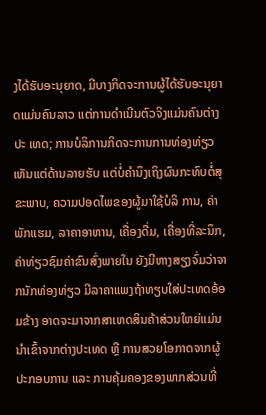ງໄດ້ຮັບອະນຸຍາດ, ມີບາງກິດຈະການຜູ້ໄດ້ຮັບອະນຸຍາດແມ່ນຄົນລາວ ແຕ່ການດຳເນີນຕົວຈິງແມ່ນຄົນຕ່າງປະ ເທດ; ການບໍລິການກິດຈະການການທ່ອງທ່ຽວເຫັນແຕ່ດ້ານລາຍຮັບ ແຕ່ບໍ່ຄຳນຶງເຖິງຜົນກະທົບຕໍ່ສຸຂະພາບ, ຄວາມປອດໄພຂອງຜູ້ມາໃຊ້ບໍລິ ການ, ຄ່າພັກແຮມ, ລາຄາອາຫານ, ເຄື່ອງດື່ມ, ເຄື່ອງທີ່ລະນຶກ, ຄ່າທ່ຽວຊົມຄ່າຂົນສົ່ງພາຍໃນ ຍັງມີຫາງສຽງຈົ່ມວ່າຈາກນັກທ່ອງທ່ຽວ ມີລາຄາແພງຖ້າທຽບໃສ່ປະເທດອ້ອມຂ້າງ ອາດຈະມາຈາກສາເຫດສິນຄ້າສ່ວນໃຫຍ່ແມ່ນນຳເຂົ້າຈາກຕ່າງປະເທດ ຫຼື ການສວຍໂອກາດຈາກຜູ້ປະກອບການ ແລະ ການຄຸ້ມຄອງຂອງພາກສ່ວນທີ່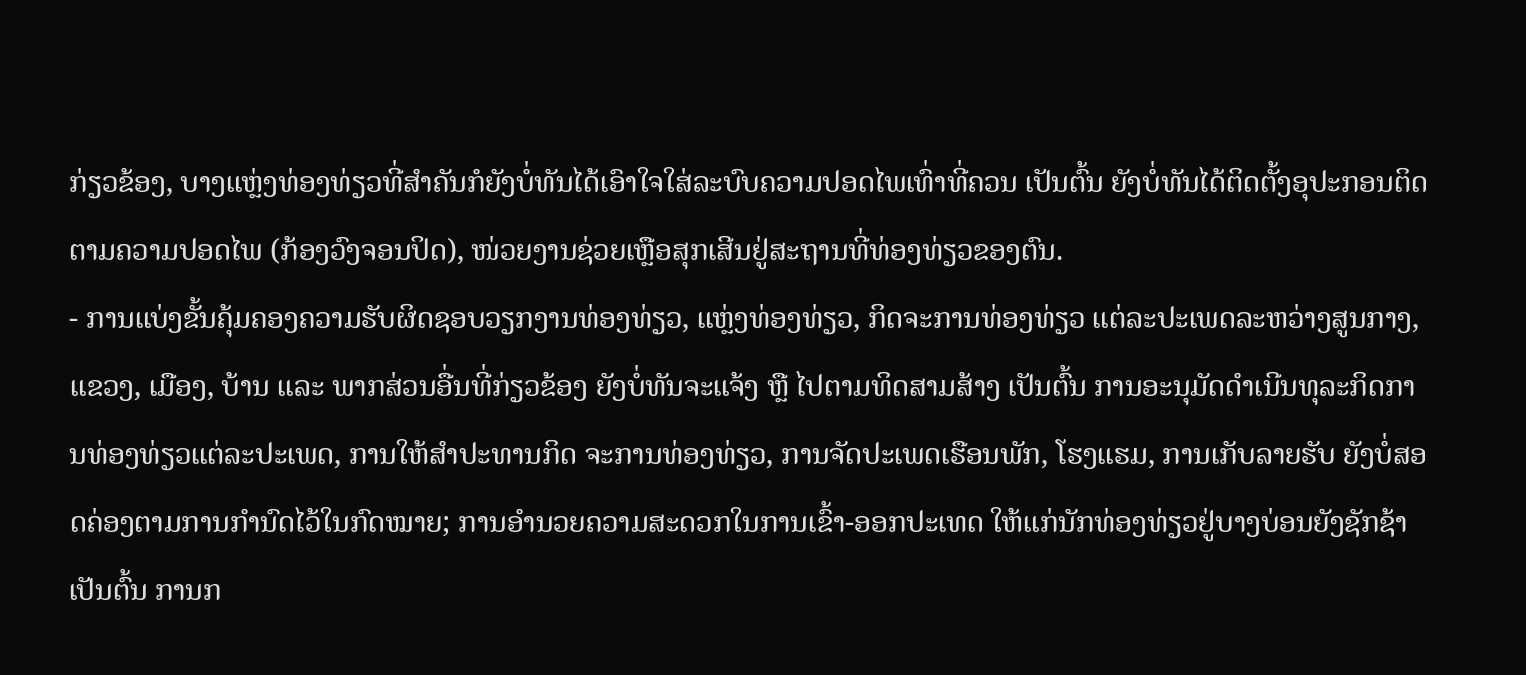ກ່ຽວຂ້ອງ, ບາງແຫຼ່ງທ່ອງທ່ຽວທີ່ສຳຄັນກໍຍັງບໍ່ທັນໄດ້ເອົາໃຈໃສ່ລະບົບຄວາມປອດໄພເທົ່າທີ່ຄວນ ເປັນຕົ້ນ ຍັງບໍ່ທັນໄດ້ຕິດຕັ້ງອຸປະກອນຕິດຕາມຄວາມປອດໄພ (ກ້ອງວົງຈອນປິດ), ໜ່ວຍງານຊ່ວຍເຫຼືອສຸກເສີນຢູ່ສະຖານທີ່ທ່ອງທ່ຽວຂອງຕົນ.
- ການແບ່ງຂັ້ນຄຸ້ມຄອງຄວາມຮັບຜິດຊອບວຽກງານທ່ອງທ່ຽວ, ແຫຼ່ງທ່ອງທ່ຽວ, ກິດຈະການທ່ອງທ່ຽວ ແຕ່ລະປະເພດລະຫວ່າງສູນກາງ, ແຂວງ, ເມືອງ, ບ້ານ ແລະ ພາກສ່ວນອື່ນທີ່ກ່ຽວຂ້ອງ ຍັງບໍ່ທັນຈະແຈ້ງ ຫຼື ໄປຕາມທິດສາມສ້າງ ເປັນຕົ້ນ ການອະນຸມັດດໍາເນີນທຸລະກິດການທ່ອງທ່ຽວແຕ່ລະປະເພດ, ການໃຫ້ສຳປະທານກິດ ຈະການທ່ອງທ່ຽວ, ການຈັດປະເພດເຮືອນພັກ, ໂຮງແຮມ, ການເກັບລາຍຮັບ ຍັງບໍ່ສອດຄ່ອງຕາມການກໍານົດໄວ້ໃນກົດໝາຍ; ການອຳນວຍຄວາມສະດວກໃນການເຂົ້າ-ອອກປະເທດ ໃຫ້ແກ່ນັກທ່ອງທ່ຽວຢູ່ບາງບ່ອນຍັງຊັກຊ້າ ເປັນຕົ້ນ ການກ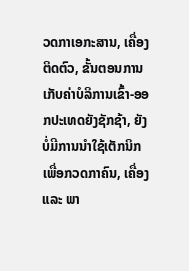ວດກາເອກະສານ, ເຄື່ອງຕິດຕົວ, ຂັ້ນຕອນການເກັບຄ່າບໍລິການເຂົ້າ-ອອກປະເທດຍັງຊັກຊ້າ, ຍັງບໍ່ມີການນຳໃຊ້ເຕັກນິກ ເພື່ອກວດກາຄົນ, ເຄື່ອງ ແລະ ພາ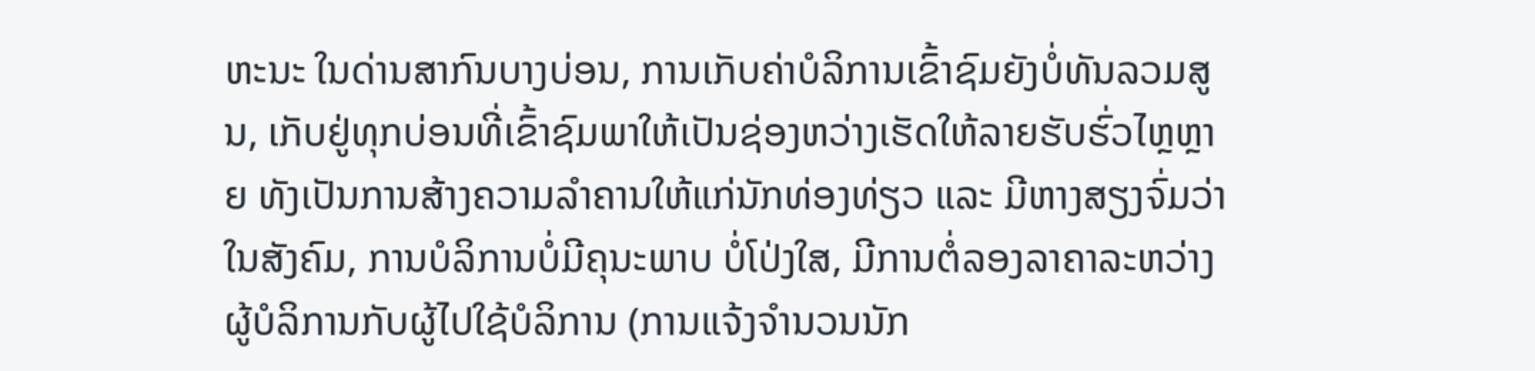ຫະນະ ໃນດ່ານສາກົນບາງບ່ອນ, ການເກັບຄ່າບໍລິການເຂົ້າຊົມຍັງບໍ່ທັນລວມສູນ, ເກັບຢູ່ທຸກບ່ອນທີ່ເຂົ້າຊົມພາໃຫ້ເປັນຊ່ອງຫວ່າງເຮັດໃຫ້ລາຍຮັບຮົ່ວໄຫຼຫຼາຍ ທັງເປັນການສ້າງຄວາມລຳຄານໃຫ້ແກ່ນັກທ່ອງທ່ຽວ ແລະ ມີຫາງສຽງຈົ່ມວ່າໃນສັງຄົມ, ການບໍລິການບໍ່ມີຄຸນະພາບ ບໍ່ໂປ່ງໃສ, ມີການຕໍ່ລອງລາຄາລະຫວ່າງຜູ້ບໍລິການກັບຜູ້ໄປໃຊ້ບໍລິການ (ການແຈ້ງຈຳນວນນັກ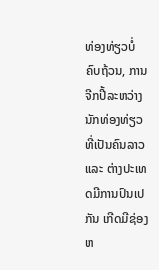ທ່ອງທ່ຽວບໍ່ຄົບຖ້ວນ, ການຈີກປີ້ລະຫວ່າງນັກທ່ອງທ່ຽວທີ່ເປັນຄົນລາວ ແລະ ຕ່າງປະເທດມີການປົນເປກັນ ເກີດມີຊ່ອງຫ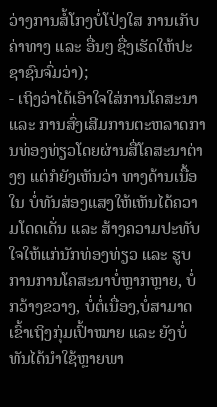ວ່າງການສໍ້ໂກງບໍ່ໂປ່ງໃສ ການເກັບຄ່າທາງ ແລະ ອື່ນໆ ຊື່ງເຮັດໃຫ້ປະຊາຊົນຈົ່ມວ່າ);
- ເຖິງວ່າໄດ້ເອົາໃຈໃສ່ການໂຄສະນາ ແລະ ການສົ່ງເສີມການຕະຫລາດການທ່ອງທ່ຽວໂດຍຜ່ານສື່ໂຄສະນາຕ່າງໆ ແຕ່ກໍຍັງເຫັນວ່າ ທາງດ້ານເນື້ອໃນ ບໍ່ທັນສ່ອງແສງໃຫ້ເຫັນໄດ້ຄວາມໂດດເດັ່ນ ແລະ ສ້າງຄວາມປະທັບໃຈໃຫ້ແກ່ນັກທ່ອງທ່ຽວ ແລະ ຮູບການການໂຄສະນາບໍ່ຫຼາກຫຼາຍ, ບໍ່ກວ້າງຂວາງ, ບໍ່ຕໍ່ເນື່ອງ,ບໍ່ສາມາດເຂົ້າເຖິງກຸ່ມເປົ້າໝາຍ ແລະ ຍັງບໍ່ທັນໄດ້ນຳໃຊ້ຫຼາຍພາ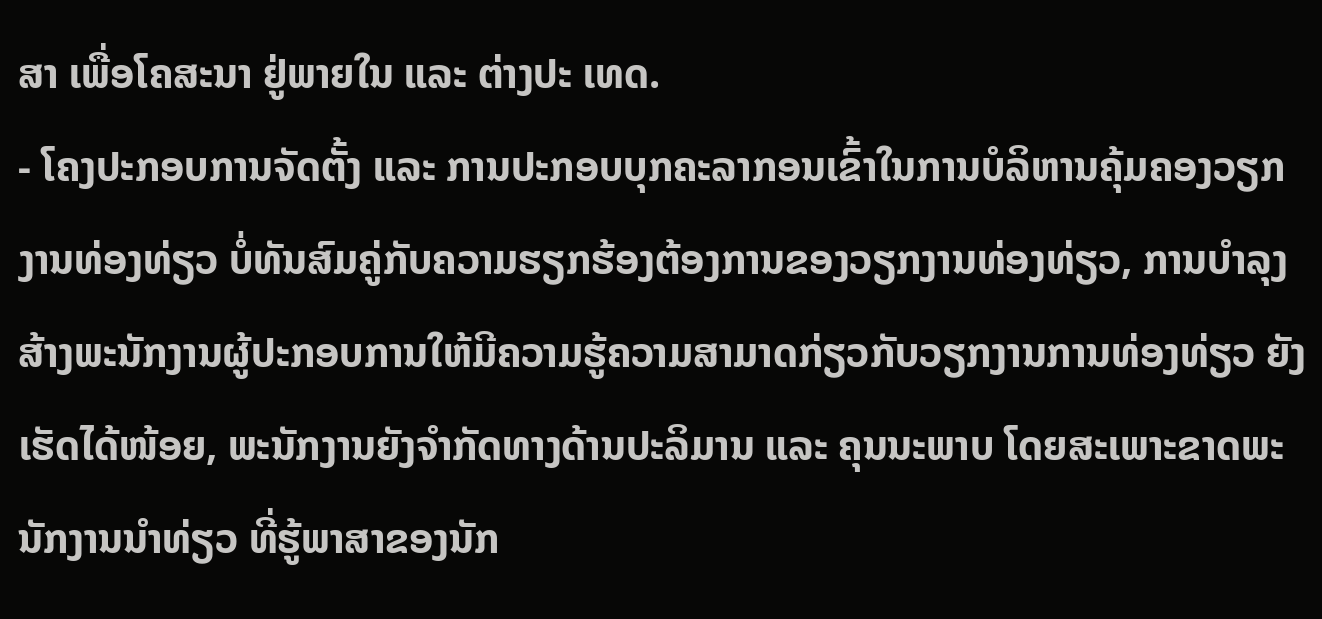ສາ ເພື່ອໂຄສະນາ ຢູ່ພາຍໃນ ແລະ ຕ່າງປະ ເທດ.
- ໂຄງປະກອບການຈັດຕັ້ງ ແລະ ການປະກອບບຸກຄະລາກອນເຂົ້າໃນການບໍລິຫານຄຸ້ມຄອງວຽກງານທ່ອງທ່ຽວ ບໍ່ທັນສົມຄູ່ກັບຄວາມຮຽກຮ້ອງຕ້ອງການຂອງວຽກງານທ່ອງທ່ຽວ, ການບຳລຸງສ້າງພະນັກງານຜູ້ປະກອບການໃຫ້ມີຄວາມຮູ້ຄວາມສາມາດກ່ຽວກັບວຽກງານການທ່ອງທ່ຽວ ຍັງເຮັດໄດ້ໜ້ອຍ, ພະນັກງານຍັງຈໍາກັດທາງດ້ານປະລິມານ ແລະ ຄຸນນະພາບ ໂດຍສະເພາະຂາດພະນັກງານນຳທ່ຽວ ທີ່ຮູ້ພາສາຂອງນັກ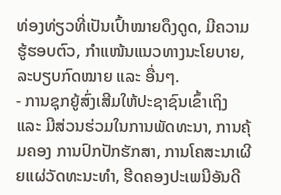ທ່ອງທ່ຽວທີ່ເປັນເປົ້າໝາຍດຶງດູດ, ມີຄວາມຮູ້ຮອບຕົວ, ກຳແໜ້ນແນວທາງນະໂຍບາຍ, ລະບຽບກົດໝາຍ ແລະ ອື່ນໆ.
- ການຊຸກຍູ້ສົ່ງເສີມໃຫ້ປະຊາຊົນເຂົ້າເຖິງ ແລະ ມີສ່ວນຮ່ວມໃນການພັດທະນາ, ການຄຸ້ມຄອງ ການປົກປັກຮັກສາ, ການໂຄສະນາເຜີຍແຜ່ວັດທະນະທຳ, ຮີດຄອງປະເພນີອັນດີ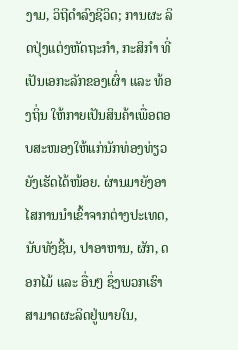ງາມ, ວິຖີດຳລົງຊີວິດ; ການຜະ ລິດປຸ່ງແຕ່ງຫັດຖະກຳ, ກະສິກຳ ທີ່ເປັນເອກະລັກຂອງເຜົ່າ ແລະ ທ້ອງຖິ່ນ ໃຫ້ກາຍເປັນສິນຄ້າເພື່ອຕອບສະໜອງໃຫ້ແກ່ນັກທ່ອງທ່ຽວ ຍັງເຮັດໄດ້ໜ້ອຍ. ຜ່ານມາຍັງອາໄສການນຳເຂົ້າຈາກຕ່າງປະເທດ, ນັບທັງຊີ້ນ, ປາອາຫານ, ຜັກ, ດອກໄມ້ ແລະ ອື່ນໆ ຊຶ່ງພວກເຮົາສາມາດຜະລິດຢູ່ພາຍໃນ,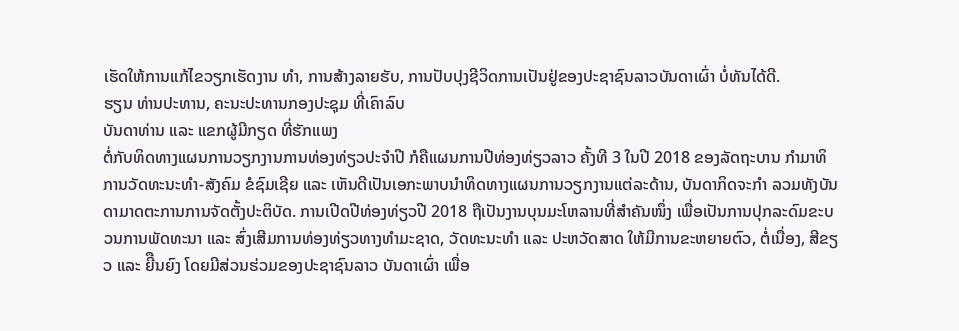ເຮັດໃຫ້ການແກ້ໄຂວຽກເຮັດງານ ທໍາ, ການສ້າງລາຍຮັບ, ການປັບປຸງຊີວິດການເປັນຢູ່ຂອງປະຊາຊົນລາວບັນດາເຜົ່າ ບໍ່ທັນໄດ້ດີ.
ຮຽນ ທ່ານປະທານ, ຄະນະປະທານກອງປະຊຸມ ທີ່ເຄົາລົບ
ບັນດາທ່ານ ແລະ ແຂກຜູ້ມີກຽດ ທີ່ຮັກແພງ
ຕໍ່ກັບທິດທາງແຜນການວຽກງານການທ່ອງທ່ຽວປະຈໍາປີ ກໍຄືແຜນການປີທ່ອງທ່ຽວລາວ ຄັ້ງທີ 3 ໃນປີ 2018 ຂອງລັດຖະບານ ກໍາມາທິການວັດທະນະທໍາ-ສັງຄົມ ຂໍຊົມເຊີຍ ແລະ ເຫັນດີເປັນເອກະພາບນຳທິດທາງແຜນການວຽກງານແຕ່ລະດ້ານ, ບັນດາກິດຈະກຳ ລວມທັງບັນດາມາດຕະການການຈັດຕັ້ງປະຕິບັດ. ການເປີດປີທ່ອງທ່ຽວປີ 2018 ຖືເປັນງານບຸນມະໂຫລານທີ່ສຳຄັນໜຶ່ງ ເພື່ອເປັນການປຸກລະດົມຂະບວນການພັດທະນາ ແລະ ສົ່ງເສີມການທ່ອງທ່ຽວທາງທຳມະຊາດ, ວັດທະນະທຳ ແລະ ປະຫວັດສາດ ໃຫ້ມີການຂະຫຍາຍຕົວ, ຕໍ່ເນື່ອງ, ສີຂຽວ ແລະ ຍີືນຍົງ ໂດຍມີສ່ວນຮ່ວມຂອງປະຊາຊົນລາວ ບັນດາເຜົ່າ ເພື່ອ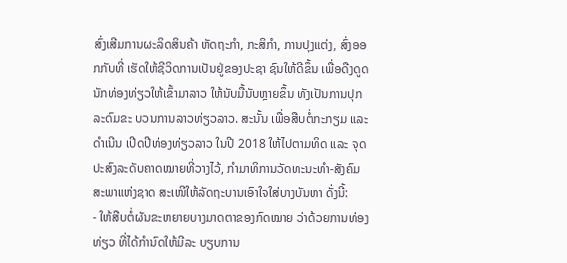ສົ່ງເສີມການຜະລິດສິນຄ້າ ຫັດຖະກຳ, ກະສິກຳ, ການປຸງແຕ່ງ, ສົ່ງອອກກັບທີ່ ເຮັດໃຫ້ຊີວິດການເປັນຢູ່ຂອງປະຊາ ຊົນໃຫ້ດີຂຶ້ນ ເພື່ອດືງດູດນັກທ່ອງທ່ຽວໃຫ້ເຂົ້າມາລາວ ໃຫ້ນັບມື້ນັບຫຼາຍຂຶ້ນ ທັງເປັນການປຸກລະດົມຂະ ບວນການລາວທ່ຽວລາວ. ສະນັ້ນ ເພື່ອສືບຕໍ່ກະກຽມ ແລະ ດຳເນີນ ເປີດປີທ່ອງທ່ຽວລາວ ໃນປີ 2018 ໃຫ້ໄປຕາມທິດ ແລະ ຈຸດປະສົງລະດັບຄາດໝາຍທີ່ວາງໄວ້, ກຳມາທິການວັດທະນະທໍາ-ສັງຄົມ ສະພາແຫ່ງຊາດ ສະເໜີໃຫ້ລັດຖະບານເອົາໃຈໃສ່ບາງບັນຫາ ດັ່ງນີ້:
- ໃຫ້ສືບຕໍ່ຜັນຂະຫຍາຍບາງມາດຕາຂອງກົດໝາຍ ວ່າດ້ວຍການທ່ອງທ່ຽວ ທີ່ໄດ້ກຳນົດໃຫ້ມີລະ ບຽບການ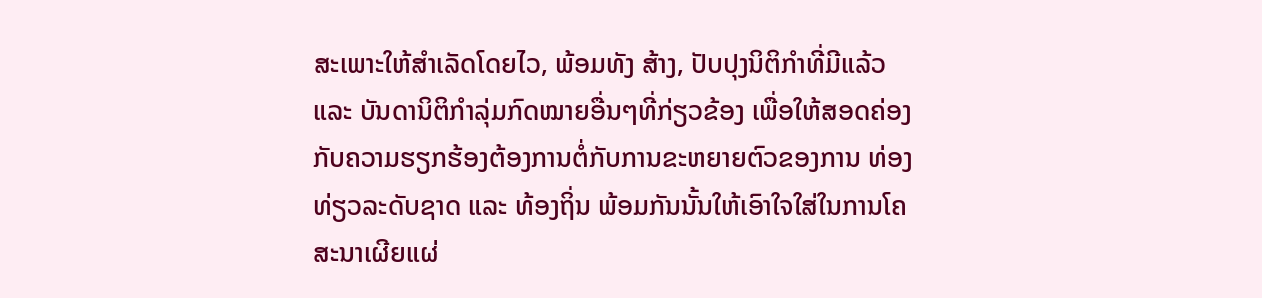ສະເພາະໃຫ້ສຳເລັດໂດຍໄວ, ພ້ອມທັງ ສ້າງ, ປັບປຸງນິຕິກໍາທີ່ມີແລ້ວ ແລະ ບັນດານິຕິກຳລຸ່ມກົດໝາຍອື່ນໆທີ່ກ່ຽວຂ້ອງ ເພື່ອໃຫ້ສອດຄ່ອງກັບຄວາມຮຽກຮ້ອງຕ້ອງການຕໍ່ກັບການຂະຫຍາຍຕົວຂອງການ ທ່ອງທ່ຽວລະດັບຊາດ ແລະ ທ້ອງຖິ່ນ ພ້ອມກັນນັ້ນໃຫ້ເອົາໃຈໃສ່ໃນການໂຄສະນາເຜີຍແຜ່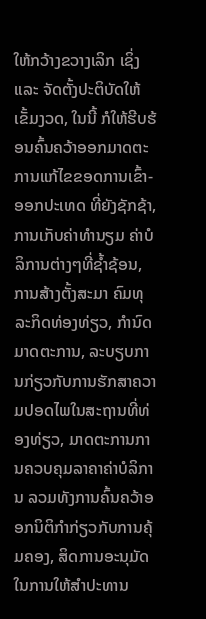ໃຫ້ກວ້າງຂວາງເລິກ ເຊິ່ງ ແລະ ຈັດຕັ້ງປະຕິບັດໃຫ້ເຂັ້ມງວດ, ໃນນີ້ ກໍໃຫ້ຮີບຮ້ອນຄົ້ນຄວ້າອອກມາດຕະການແກ້ໄຂຂອດການເຂົ້າ-ອອກປະເທດ ທີ່ຍັງຊັກຊ້າ, ການເກັບຄ່າທຳນຽມ ຄ່າບໍລິການຕ່າງໆທີ່ຊ້ຳຊ້ອນ, ການສ້າງຕັ້ງສະມາ ຄົມທຸລະກິດທ່ອງທ່ຽວ, ກໍານົດມາດຕະການ, ລະບຽບການກ່ຽວກັບການຮັກສາຄວາມປອດໄພໃນສະຖານທີ່ທ່ອງທ່ຽວ, ມາດຕະການການຄວບຄຸມລາຄາຄ່າບໍລິການ ລວມທັງການຄົ້ນຄວ້າອອກນິຕິກຳກ່ຽວກັບການຄຸ້ມຄອງ, ສິດການອະນຸມັດໃນການໃຫ້ສຳປະທານ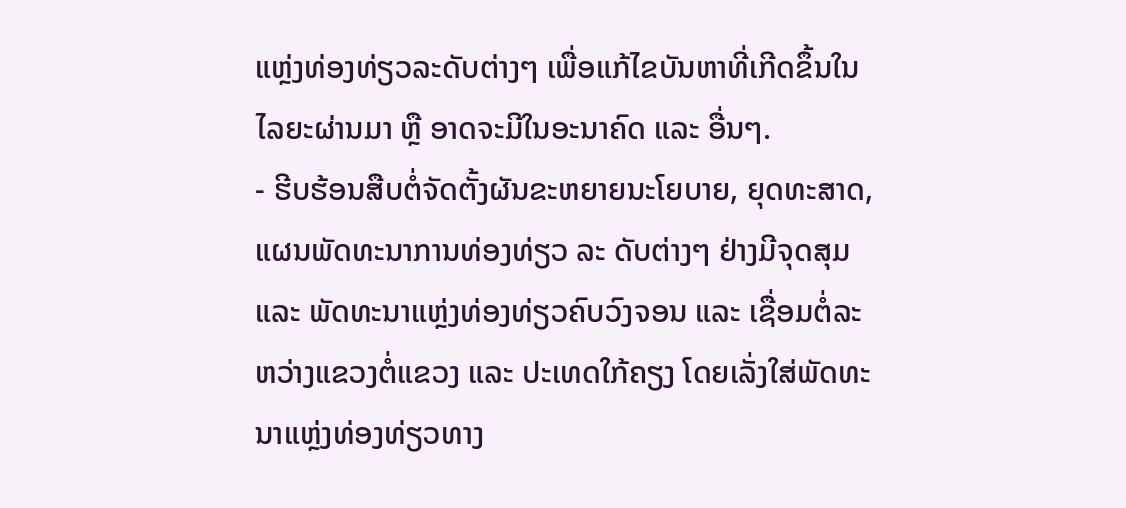ແຫຼ່ງທ່ອງທ່ຽວລະດັບຕ່າງໆ ເພື່ອແກ້ໄຂບັນຫາທີ່ເກີດຂຶ້ນໃນໄລຍະຜ່ານມາ ຫຼື ອາດຈະມີໃນອະນາຄົດ ແລະ ອື່ນໆ.
- ຮີບຮ້ອນສືບຕໍ່ຈັດຕັ້ງຜັນຂະຫຍາຍນະໂຍບາຍ, ຍຸດທະສາດ, ແຜນພັດທະນາການທ່ອງທ່ຽວ ລະ ດັບຕ່າງໆ ຢ່າງມີຈຸດສຸມ ແລະ ພັດທະນາແຫຼ່ງທ່ອງທ່ຽວຄົບວົງຈອນ ແລະ ເຊື່ອມຕໍ່ລະຫວ່າງແຂວງຕໍ່ແຂວງ ແລະ ປະເທດໃກ້ຄຽງ ໂດຍເລັ່ງໃສ່ພັດທະນາແຫຼ່ງທ່ອງທ່ຽວທາງ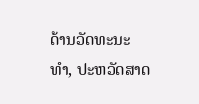ດ້ານວັດທະນະທຳ, ປະຫວັດສາດ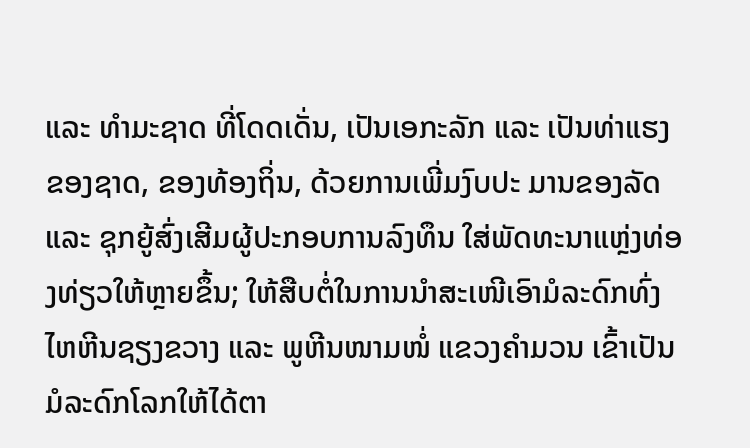ແລະ ທຳມະຊາດ ທີ່ໂດດເດັ່ນ, ເປັນເອກະລັກ ແລະ ເປັນທ່າແຮງ ຂອງຊາດ, ຂອງທ້ອງຖິ່ນ, ດ້ວຍການເພີ່ມງົບປະ ມານຂອງລັດ ແລະ ຊຸກຍູ້ສົ່ງເສີມຜູ້ປະກອບການລົງທຶນ ໃສ່ພັດທະນາແຫຼ່ງທ່ອງທ່ຽວໃຫ້ຫຼາຍຂຶ້ນ; ໃຫ້ສືບຕໍ່ໃນການນຳສະເໜີເອົາມໍລະດົກທົ່ງໄຫຫີນຊຽງຂວາງ ແລະ ພູຫີນໜາມໜໍ່ ແຂວງຄຳມວນ ເຂົ້າເປັນມໍລະດົກໂລກໃຫ້ໄດ້ຕາ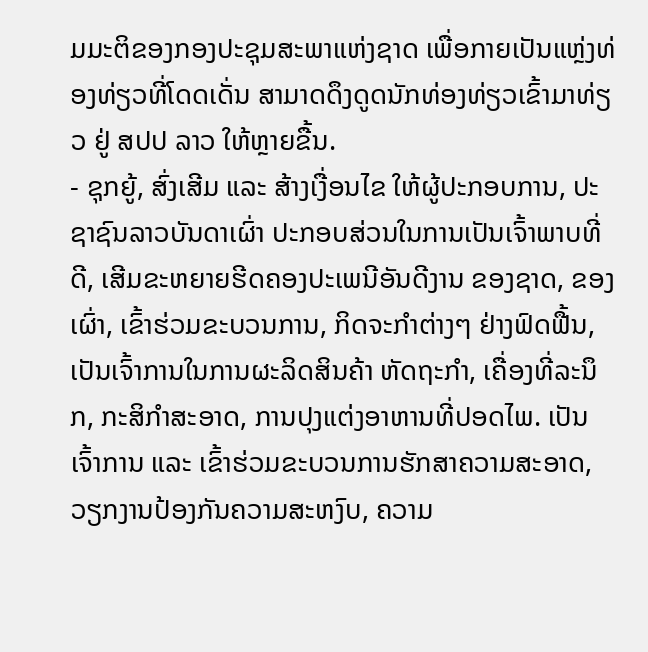ມມະຕິຂອງກອງປະຊຸມສະພາແຫ່ງຊາດ ເພື່ອກາຍເປັນແຫຼ່ງທ່ອງທ່ຽວທີ່ໂດດເດັ່ນ ສາມາດດຶງດູດນັກທ່ອງທ່ຽວເຂົ້າມາທ່ຽວ ຢູ່ ສປປ ລາວ ໃຫ້ຫຼາຍຂື້ນ.
- ຊຸກຍູ້, ສົ່ງເສີມ ແລະ ສ້າງເງື່ອນໄຂ ໃຫ້ຜູ້ປະກອບການ, ປະຊາຊົນລາວບັນດາເຜົ່າ ປະກອບສ່ວນໃນການເປັນເຈົ້າພາບທີ່ດີ, ເສີມຂະຫຍາຍຮີດຄອງປະເພນີອັນດີງານ ຂອງຊາດ, ຂອງເຜົ່າ, ເຂົ້າຮ່ວມຂະບວນການ, ກິດຈະກຳຕ່າງໆ ຢ່າງຟົດຟື້ນ, ເປັນເຈົ້າການໃນການຜະລິດສິນຄ້າ ຫັດຖະກຳ, ເຄື່ອງທີ່ລະນຶກ, ກະສິກຳສະອາດ, ການປຸງແຕ່ງອາຫານທີ່ປອດໄພ. ເປັນເຈົ້າການ ແລະ ເຂົ້າຮ່ວມຂະບວນການຮັກສາຄວາມສະອາດ, ວຽກງານປ້ອງກັນຄວາມສະຫງົບ, ຄວາມ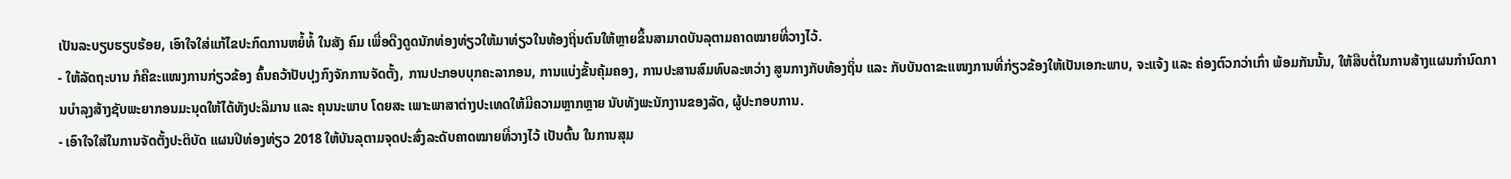ເປັນລະບຽບຮຽບຮ້ອຍ, ເອົາໃຈໃສ່ແກ້ໄຂປະກົດການຫຍໍ້ທໍ້ ໃນສັງ ຄົມ ເພື່ອດືງດູດນັກທ່ອງທ່ຽວໃຫ້ມາທ່ຽວໃນທ້ອງຖິ່ນຕົນໃຫ້ຫຼາຍຂຶ້ນສາມາດບັນລຸຕາມຄາດໝາຍທີ່ວາງໄວ້.
- ໃຫ້ລັດຖະບານ ກໍຄືຂະແໜງການກ່ຽວຂ້ອງ ຄົ້ນຄວ້າປັບປຸງກົງຈັກການຈັດຕັ້ງ, ການປະກອບບຸກຄະລາກອນ, ການແບ່ງຂັ້ນຄຸ້ມຄອງ, ການປະສານສົມທົບລະຫວ່າງ ສູນກາງກັບທ້ອງຖິ່ນ ແລະ ກັບບັນດາຂະແໜງການທີ່ກ່ຽວຂ້ອງໃຫ້ເປັນເອກະພາບ, ຈະແຈ້ງ ແລະ ຄ່ອງຕົວກວ່າເກົ່າ ພ້ອມກັນນັ້ນ, ໃຫ້ສືບຕໍ່ໃນການສ້າງແຜນກຳນົດການບຳລຸງສ້າງຊັບພະຍາກອນມະນຸດໃຫ້ໄດ້ທັງປະລິມານ ແລະ ຄຸນນະພາບ ໂດຍສະ ເພາະພາສາຕ່າງປະເທດໃຫ້ມີຄວາມຫຼາກຫຼາຍ ນັບທັງພະນັກງານຂອງລັດ, ຜູ້ປະກອບການ.
- ເອົາໃຈໃສ່ໃນການຈັດຕັ້ງປະຕິບັດ ແຜນປີທ່ອງທ່ຽວ 2018 ໃຫ້ບັນລຸຕາມຈຸດປະສົ່ງລະດັບຄາດໝາຍທີ່ວາງໄວ້ ເປັນຕົ້ນ ໃນການສຸມ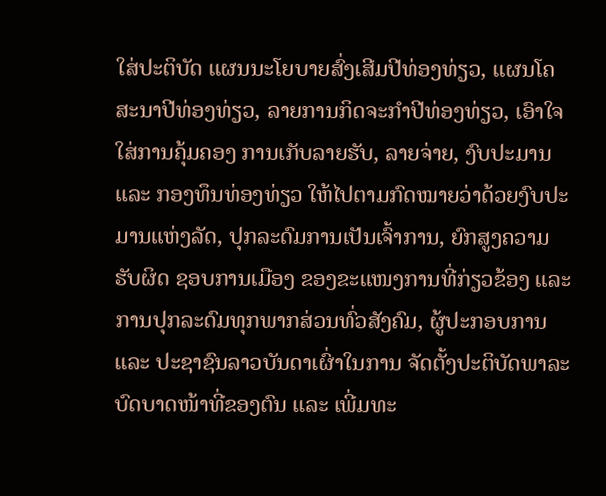ໃສ່ປະຕິບັດ ແຜນນະໂຍບາຍສົ່ງເສີມປີທ່ອງທ່ຽວ, ແຜນໂຄສະນາປີທ່ອງທ່ຽວ, ລາຍການກິດຈະກຳປີທ່ອງທ່ຽວ, ເອົາໃຈໃສ່ການຄຸ້ມຄອງ ການເກັບລາຍຮັບ, ລາຍຈ່າຍ, ງົບປະມານ ແລະ ກອງທຶນທ່ອງທ່ຽວ ໃຫ້ໄປຕາມກົດໝາຍວ່າດ້ວຍງົບປະມານແຫ່ງລັດ, ປຸກລະດົມການເປັນເຈົ້າການ, ຍົກສູງຄວາມຮັບຜິດ ຊອບການເມືອງ ຂອງຂະແໜງການທີ່ກ່ຽວຂ້ອງ ແລະ ການປຸກລະດົມທຸກພາກສ່ວນທົ່ວສັງຄົມ, ຜູ້ປະກອບການ ແລະ ປະຊາຊົນລາວບັນດາເຜົ່າໃນການ ຈັດຕັ້ງປະຕິບັດພາລະບົດບາດໜ້າທີ່ຂອງຕົນ ແລະ ເພີ່ມທະ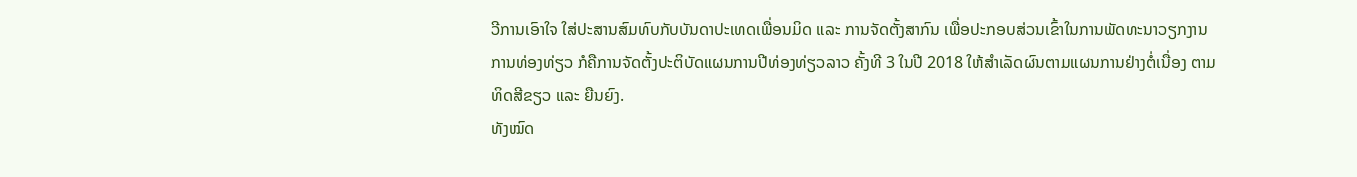ວີການເອົາໃຈ ໃສ່ປະສານສົມທົບກັບບັນດາປະເທດເພື່ອນມິດ ແລະ ການຈັດຕັ້ງສາກົນ ເພື່ອປະກອບສ່ວນເຂົ້າໃນການພັດທະນາວຽກງານການທ່ອງທ່ຽວ ກໍຄືການຈັດຕັ້ງປະຕິບັດແຜນການປີທ່ອງທ່ຽວລາວ ຄັ້ງທີ 3 ໃນປີ 2018 ໃຫ້ສຳເລັດຜົນຕາມແຜນການຢ່າງຕໍ່ເນື່ອງ ຕາມທິດສີຂຽວ ແລະ ຍືນຍົງ.
ທັງໝົດ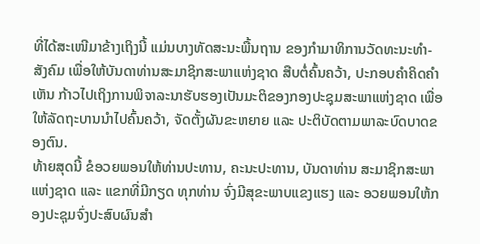ທີ່ໄດ້ສະເໜີມາຂ້າງເຖິງນີ້ ແມ່ນບາງທັດສະນະພື້ນຖານ ຂອງກຳມາທິການວັດທະນະທຳ-ສັງຄົມ ເພື່ອໃຫ້ບັນດາທ່ານສະມາຊິກສະພາແຫ່ງຊາດ ສືບຕໍ່ຄົ້ນຄວ້າ, ປະກອບຄຳຄິດຄຳເຫັນ ກ້າວໄປເຖິງການພິຈາລະນາຮັບຮອງເປັນມະຕິຂອງກອງປະຊຸມສະພາແຫ່ງຊາດ ເພື່ອໃຫ້ລັດຖະບານນຳໄປຄົ້ນຄວ້າ, ຈັດຕັ້ງຜັນຂະຫຍາຍ ແລະ ປະຕິບັດຕາມພາລະບົດບາດຂອງຕົນ.
ທ້າຍສຸດນີ້ ຂໍອວຍພອນໃຫ້ທ່ານປະທານ, ຄະນະປະທານ, ບັນດາທ່ານ ສະມາຊິກສະພາແຫ່ງຊາດ ແລະ ແຂກທີ່ມີກຽດ ທຸກທ່ານ ຈົ່ງມີສຸຂະພາບແຂງແຮງ ແລະ ອວຍພອນໃຫ້ກອງປະຊຸມຈົ່ງປະສົບຜົນສຳ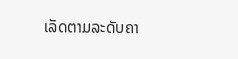ເລັດຕາມລະດັບຄາ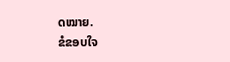ດໝາຍ.
ຂໍຂອບໃຈ